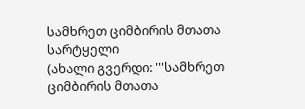სამხრეთ ციმბირის მთათა სარტყელი
(ახალი გვერდი: '''სამხრეთ ციმბირის მთათა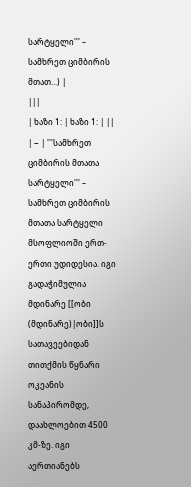სარტყელი''' – სამხრეთ ციმბირის მთათ...) |
|||
| ხაზი 1: | ხაზი 1: | ||
| − | '''სამხრეთ ციმბირის მთათა სარტყელი''' – სამხრეთ ციმბირის მთათა სარტყელი მსოფლიოში ერთ-ერთი უდიდესია. იგი გადაჭიმულია მდინარე [[ობი (მდინარე)|ობი]]ს სათავეებიდან თითქმის წყნარი ოკეანის სანაპირომდე, დაახლოებით 4500 კმ-ზე. იგი აერთიანებს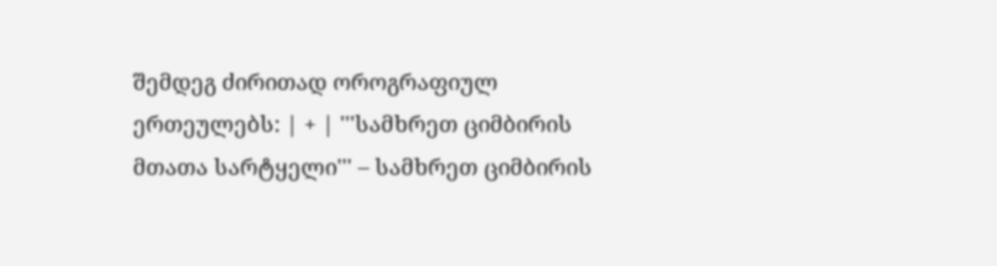შემდეგ ძირითად ოროგრაფიულ ერთეულებს: | + | '''სამხრეთ ციმბირის მთათა სარტყელი''' – სამხრეთ ციმბირის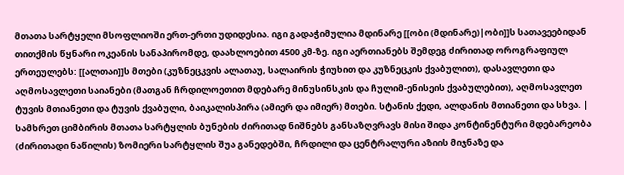მთათა სარტყელი მსოფლიოში ერთ-ერთი უდიდესია. იგი გადაჭიმულია მდინარე [[ობი (მდინარე)|ობი]]ს სათავეებიდან თითქმის წყნარი ოკეანის სანაპირომდე, დაახლოებით 4500 კმ-ზე. იგი აერთიანებს შემდეგ ძირითად ოროგრაფიულ ერთეულებს: [[ალთაი]]ს მთები (კუზნეცკვის ალათაუ, სალაირის ჭიუხით და კუზნეცკის ქვაბულით), დასავლეთი და აღმოსავლეთი საიანები (მათგან ჩრდილოეთით მდებარე მინუსინსკის და ჩულიმ-ენისეის ქვაბულებით), აღმოსავლეთ ტუვის მთიანეთი და ტუვის ქვაბული, ბაიკალისპირა (ამიერ და იმიერ) მთები. სტანის ქედი, ალდანის მთიანეთი და სხვა. |
სამხრეთ ციმბირის მთათა სარტყლის ბუნების ძირითად ნიშნებს განსაზღვრავს მისი შიდა კონტინენტური მდებარეობა (ძირითადი ნაწილის) ზომიერი სარტყლის შუა განედებში, ჩრდილი და ცენტრალური აზიის მიჯნაზე და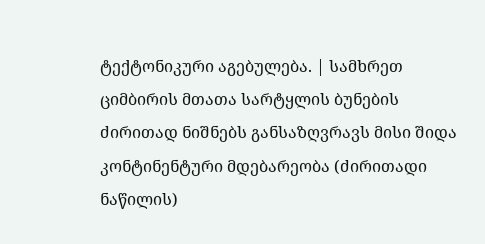ტექტონიკური აგებულება. | სამხრეთ ციმბირის მთათა სარტყლის ბუნების ძირითად ნიშნებს განსაზღვრავს მისი შიდა კონტინენტური მდებარეობა (ძირითადი ნაწილის)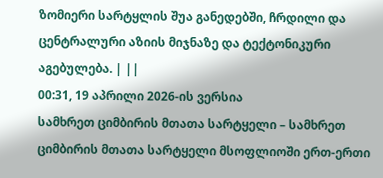ზომიერი სარტყლის შუა განედებში, ჩრდილი და ცენტრალური აზიის მიჯნაზე და ტექტონიკური აგებულება. | ||
00:31, 19 აპრილი 2026-ის ვერსია
სამხრეთ ციმბირის მთათა სარტყელი – სამხრეთ ციმბირის მთათა სარტყელი მსოფლიოში ერთ-ერთი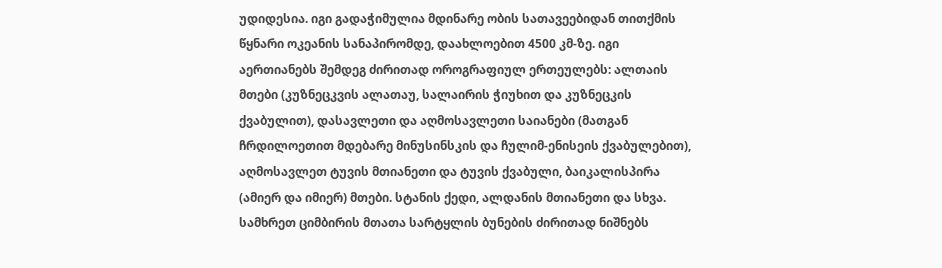უდიდესია. იგი გადაჭიმულია მდინარე ობის სათავეებიდან თითქმის წყნარი ოკეანის სანაპირომდე, დაახლოებით 4500 კმ-ზე. იგი აერთიანებს შემდეგ ძირითად ოროგრაფიულ ერთეულებს: ალთაის მთები (კუზნეცკვის ალათაუ, სალაირის ჭიუხით და კუზნეცკის ქვაბულით), დასავლეთი და აღმოსავლეთი საიანები (მათგან ჩრდილოეთით მდებარე მინუსინსკის და ჩულიმ-ენისეის ქვაბულებით), აღმოსავლეთ ტუვის მთიანეთი და ტუვის ქვაბული, ბაიკალისპირა (ამიერ და იმიერ) მთები. სტანის ქედი, ალდანის მთიანეთი და სხვა.
სამხრეთ ციმბირის მთათა სარტყლის ბუნების ძირითად ნიშნებს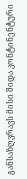განსაზღვრავს მისი შიდა კონტინენტური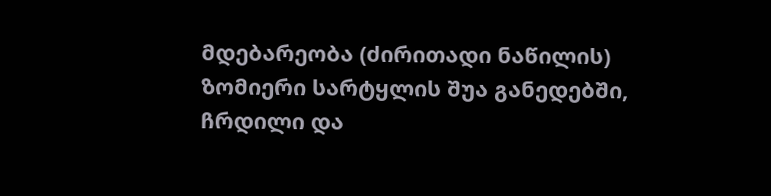მდებარეობა (ძირითადი ნაწილის) ზომიერი სარტყლის შუა განედებში, ჩრდილი და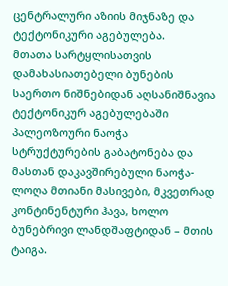ცენტრალური აზიის მიჯნაზე და ტექტონიკური აგებულება.
მთათა სარტყლისათვის დამახასიათებელი ბუნების საერთო ნიშნებიდან აღსანიშნავია ტექტონიკურ აგებულებაში პალეოზოური ნაოჭა სტრუქტურების გაბატონება და მასთან დაკავშირებული ნაოჭა-ლოღა მთიანი მასივები, მკვეთრად კონტინენტური ჰავა, ხოლო ბუნებრივი ლანდშაფტიდან – მთის ტაიგა.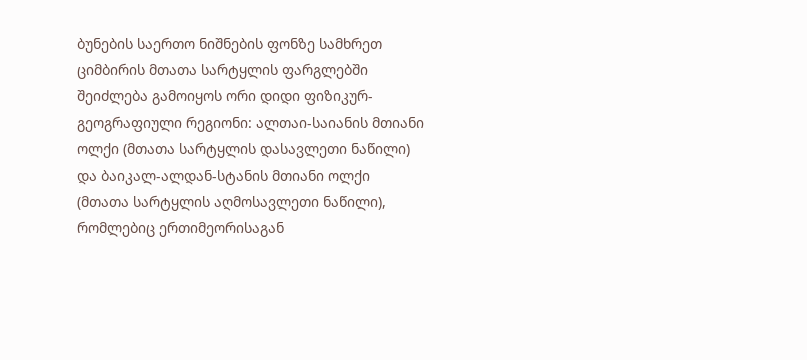ბუნების საერთო ნიშნების ფონზე სამხრეთ ციმბირის მთათა სარტყლის ფარგლებში შეიძლება გამოიყოს ორი დიდი ფიზიკურ-გეოგრაფიული რეგიონი: ალთაი-საიანის მთიანი ოლქი (მთათა სარტყლის დასავლეთი ნაწილი) და ბაიკალ-ალდან-სტანის მთიანი ოლქი (მთათა სარტყლის აღმოსავლეთი ნაწილი), რომლებიც ერთიმეორისაგან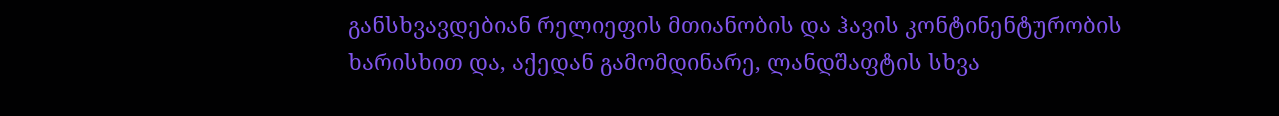განსხვავდებიან რელიეფის მთიანობის და ჰავის კონტინენტურობის ხარისხით და, აქედან გამომდინარე, ლანდშაფტის სხვა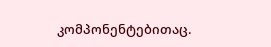კომპონენტებითაც.